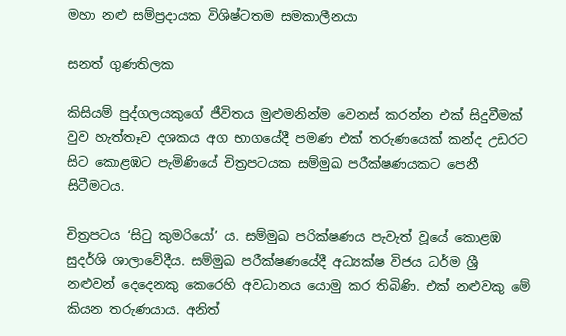මහා නළු සම්ප්‍රදායක විශිෂ්ටතම සමකාලීනයා

සනත් ගුණතිලක

කිසියම් පුද්ගලයකුගේ ජීවිතය මුළුමනින්ම වෙනස් කරන්න එක් සිදුවීමක් වුව හැත්තෑව දශකය අග භාගයේදී පමණ එක් තරුණයෙක් කන්ද උඩරට සිට කොළඹට පැමිණියේ චිත්‍රපටයක සම්මුඛ පරීක්ෂණයකට පෙනී සිටීමටය.

චිත්‍රපටය ‘සිටු කුමරියෝ’ ය. සම්මුඛ පරික්ෂණය පැවැත් වූයේ කොළඹ සුදර්ශි ශාලාවේදීය. සම්මුඛ පරීක්ෂණයේදී අධ්‍යක්ෂ විජය ධර්ම ශ්‍රී නළුවන් දෙදෙනකු කෙරෙහි අවධානය යොමු කර තිබිණි. එක් නළුවකු මේ කියන තරුණයාය. අනිත්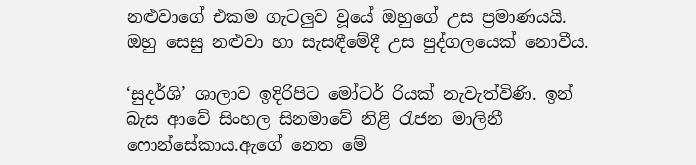නළුවාගේ එකම ගැටලුව වූයේ ඔහුගේ උස ප්‍රමාණයයි. ඔහු සෙසු නළුවා හා සැසඳීමේදී උස පුද්ගලයෙක් නොවීය.

‘සුදර්ශි’ ශාලාව ඉදිරිපිට මෝටර් රියක් නැවැත්විණි. ඉන් බැස ආවේ සිංහල සිනමාවේ නිළි රැජන මාලිනී ෆොන්සේකාය.ඇගේ නෙත මේ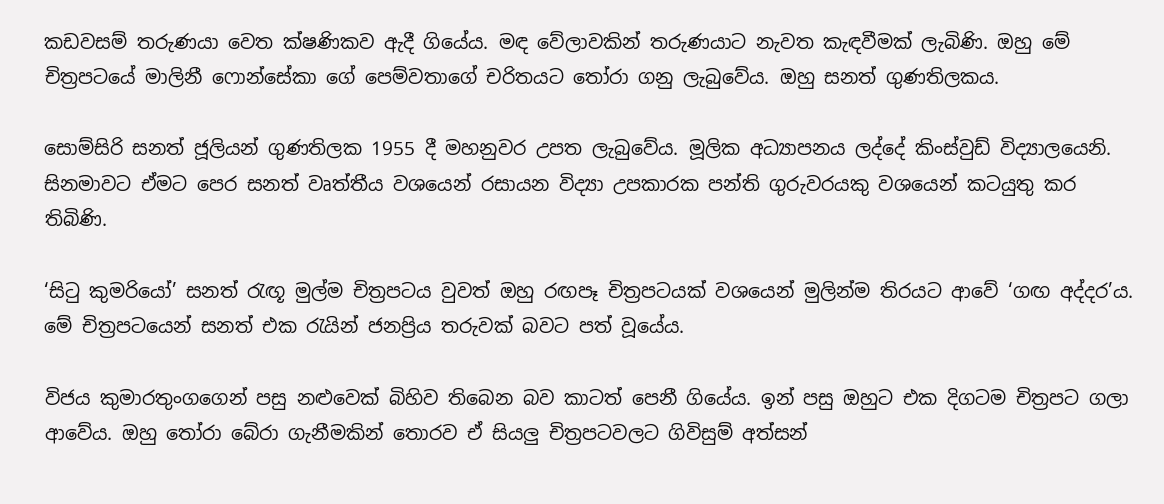කඩවසම් තරුණයා වෙත ක්ෂණිකව ඇදී ගියේය. මඳ වේලාවකින් තරුණයාට නැවත කැඳවීමක් ලැබිණි. ඔහු මේ චිත්‍රපටයේ මාලිනී ෆොන්සේකා ගේ පෙම්වතාගේ චරිතයට තෝරා ගනු ලැබුවේය. ඔහු සනත් ගුණතිලකය.

සොම්සිරි සනත් ජූලියන් ගුණතිලක 1955 දී මහනුවර උපත ලැබුවේය. මූලික අධ්‍යාපනය ලද්දේ කිංස්වුඩ් විද්‍යාලයෙනි. සිනමාවට ඒමට පෙර සනත් වෘත්තීය වශයෙන් රසායන විද්‍යා උපකාරක පන්ති ගුරුවරයකු වශයෙන් කටයුතු කර තිබිණි.

‘සිටු කුමරියෝ’ සනත් රැඟූ මුල්ම චිත්‍රපටය වුවත් ඔහු රඟපෑ චිත්‍රපටයක් වශයෙන් මුලින්ම තිරයට ආවේ ‘ගඟ අද්දර’ය. මේ චිත්‍රපටයෙන් සනත් එක රැයින් ජනප්‍රිය තරුවක් බවට පත් වූයේය.

විජය කුමාරතුංගගෙන් පසු නළුවෙක් බිහිව තිබෙන බව කාටත් පෙනී ගියේය. ඉන් පසු ඔහුට එක දිගටම චිත්‍රපට ගලා ආවේය. ඔහු තෝරා බේරා ගැනීමකින් තොරව ඒ සියලු චිත්‍රපටවලට ගිවිසුම් අත්සන්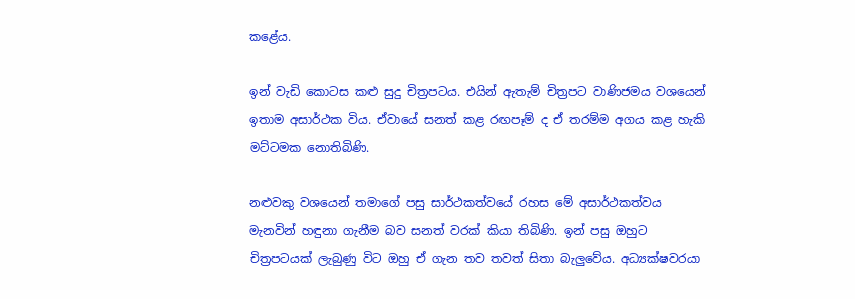කළේය.

ඉන් වැඩි කොටස කළු සුදු චිත්‍රපටය. එයින් ඇතැම් චිත්‍රපට වාණිජමය වශයෙන් ඉතාම අසාර්ථක විය. ඒවායේ සනත් කළ රඟපෑම් ද ඒ තරම්ම අගය කළ හැකි මට්ටමක නොතිබිණි.

නළුවකු වශයෙන් තමාගේ පසු සාර්ථකත්වයේ රහස මේ අසාර්ථකත්වය මැනවින් හඳුනා ගැනීම බව සනත් වරක් කියා තිබිණි. ඉන් පසු ඔහුට චිත්‍රපටයක් ලැබුණු විට ඔහු ඒ ගැන තව තවත් සිතා බැලුවේය. අධ්‍යක්ෂවරයා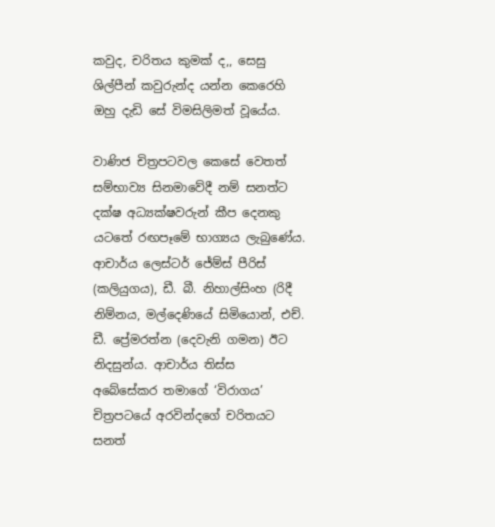කවුද, චරිතය කුමක් ද,, සෙසු ශිල්පීන් කවුරුන්ද යන්න කෙරෙහි ඔහු දැඩි සේ විමසිලිමත් වූයේය.

වාණිජ චිත්‍රපටවල කෙසේ වෙතත් සම්භාව්‍ය සිනමාවේදී නම් සනත්ට දක්ෂ අධ්‍යක්ෂවරුන් කීප දෙනකු යටතේ රඟපෑමේ භාග්‍යය ලැබුණේය. ආචාර්ය ලෙස්ටර් ජේම්ස් පීරිස් (කලියුගය), ඩී. බී. නිහාල්සිංහ (රිදී නිම්නය, මල්දෙණියේ සිමියොන්, එච්. ඩී. ප්‍රේමරත්න (දෙවැනි ගමන) ඊට නිදසුන්ය. ආචාර්ය තිස්ස අබේසේකර තමාගේ ‘විරාගය’ චිත්‍රපටයේ අරවින්දගේ චරිතයට සනත්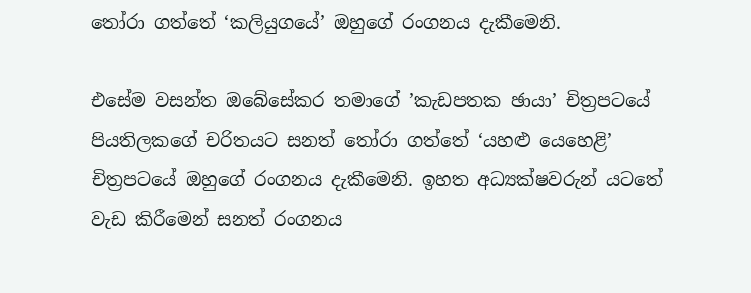තෝරා ගත්තේ ‘කලියුගයේ’ ඔහුගේ රංගනය දැකීමෙනි.

එසේම වසන්ත ඔබේසේකර තමාගේ ’කැඩපතක ඡායා’ චිත්‍රපටයේ පියතිලකගේ චරිතයට සනත් තෝරා ගත්තේ ‘යහළු යෙහෙළි’ චිත්‍රපටයේ ඔහුගේ රංගනය දැකීමෙනි. ඉහත අධ්‍යක්ෂවරුන් යටතේ වැඩ කිරීමෙන් සනත් රංගනය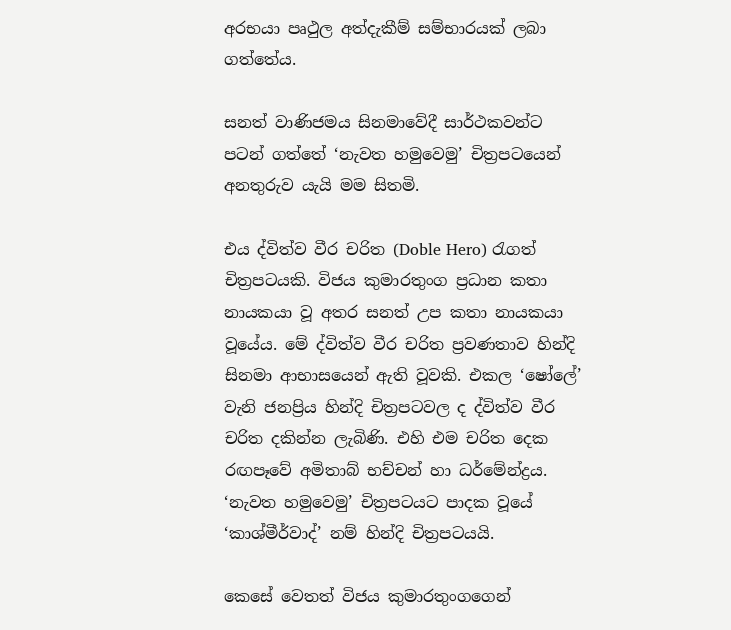අරභයා පෘථුල අත්දැකීම් සම්භාරයක් ලබා ගත්තේය.

සනත් වාණිජමය සිනමාවේදී සාර්ථකවන්ට පටන් ගත්තේ ‘නැවත හමුවෙමු’ චිත්‍රපටයෙන් අනතුරුව යැයි මම සිතමි.

එය ද්විත්ව වීර චරිත (Doble Hero) රැගත් චිත්‍රපටයකි. විජය කුමාරතුංග ප්‍රධාන කතා නායකයා වූ අතර සනත් උප කතා නායකයා වූයේය. මේ ද්විත්ව වීර චරිත ප්‍රවණතාව හින්දි සිනමා ආභාසයෙන් ඇති වූවකි. එකල ‘ෂෝලේ’ වැනි ජනප්‍රිය හින්දි චිත්‍රපටවල ද ද්විත්ව වීර චරිත දකින්න ලැබිණි. එහි එම චරිත දෙක රඟපෑවේ අමිතාබ් භච්චන් හා ධර්මේන්ද්‍රය. ‘නැවත හමුවෙමු’ චිත්‍රපටයට පාදක වූයේ ‘කාශ්මීර්වාද්’ නම් හින්දි චිත්‍රපටයයි.

කෙසේ වෙතත් විජය කුමාරතුංගගෙන්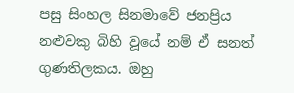පසු සිංහල සිනමාවේ ජනප්‍රිය නළුවකු බිහි වූයේ නම් ඒ සනත් ගුණතිලකය. ඔහු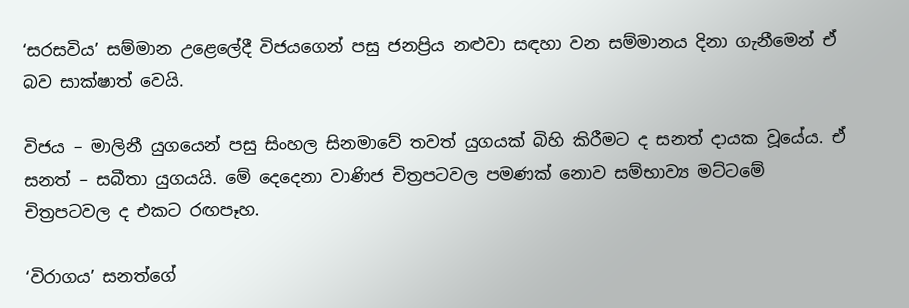‘සරසවිය’ සම්මාන උළෙලේදී විජයගෙන් පසු ජනප්‍රිය නළුවා සඳහා වන සම්මානය දිනා ගැනීමෙන් ඒ බව සාක්ෂාත් වෙයි.

විජය – මාලිනී යුගයෙන් පසු සිංහල සිනමාවේ තවත් යුගයක් බිහි කිරීමට ද සනත් දායක වූයේය. ඒ සනත් – සබීතා යුගයයි. මේ දෙදෙනා වාණිජ චිත්‍රපටවල පමණක් නොව සම්භාව්‍ය මට්ටමේ චිත්‍රපටවල ද එකට රඟපෑහ.

‘විරාගය’ සනත්ගේ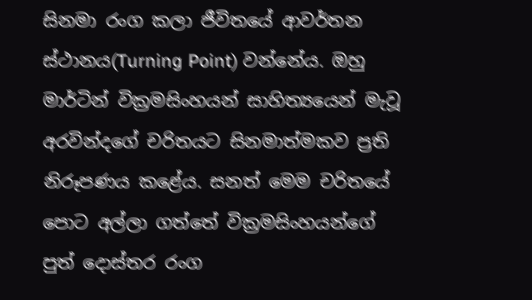සිනමා රංග කලා ජීවිතයේ ආවර්තන ස්ථානය(Turning Point) වන්නේය. ඔහු මාර්ටින් වික්‍රමසිංහයන් සාහිත්‍යයෙන් මැවූ අරවින්දගේ චරිතයට සිනමාත්මකව ප්‍රති නිරූපණය කළේය. සනත් මෙම චරිතයේ පොට අල්ලා ගත්තේ වික්‍රමසිංහයන්ගේ පුත් දොස්තර රංග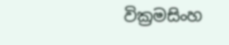වික්‍රමසිංහ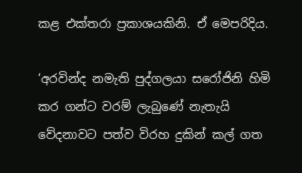කළ එක්තරා ප්‍රකාශයකිනි. ඒ මෙපරිදිය.

‘අරවින්ද නමැති පුද්ගලයා සරෝජිනි හිමි කර ගන්ට වරම් ලැබුණේ නැතැයි වේදනාවට පත්ව විරහ දුකින් කල් ගත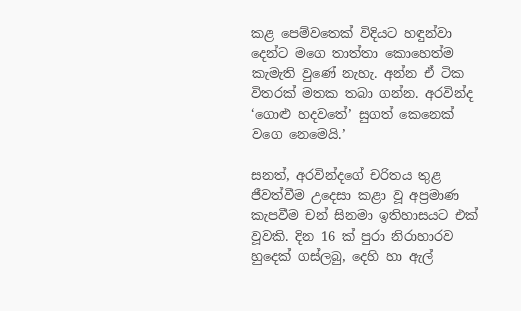කළ පෙම්වතෙක් විදියට හඳුන්වා දෙන්ට මගෙ තාත්තා කොහෙත්ම කැමැති වුණේ නැහැ. අන්න ඒ ටික විතරක් මතක තබා ගන්න. අරවින්ද ‘ගොළු හදවතේ’ සුගත් කෙනෙක් වගෙ නෙමෙයි.’

සනත්, අරවින්දගේ චරිතය තුළ ජීවත්වීම උදෙසා කළා වූ අප්‍රමාණ කැපවීම චන් සිනමා ඉතිහාසයට එක් වූවකි. දින 16 ක් පුරා නිරාහාරව හුදෙක් ගස්ලබු, දෙහි හා ඇල්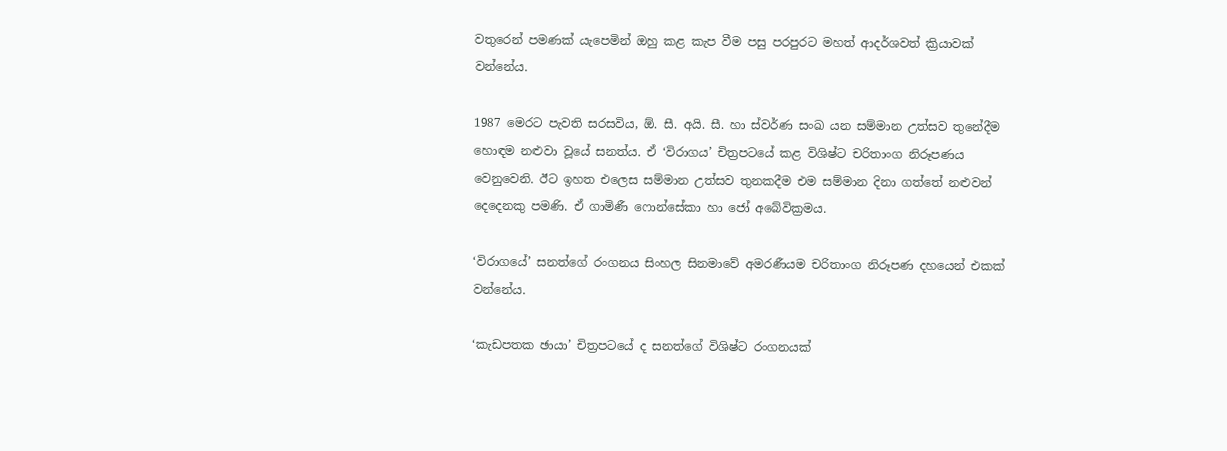වතුරෙන් පමණක් යැපෙමින් ඔහු කළ කැප වීම පසු පරපුරට මහත් ආදර්ශවත් ක්‍රියාවක් වන්නේය.

1987 මෙරට පැවති සරසවිය, ඕ. සී. අයි. සී. හා ස්වර්ණ සංඛ යන සම්මාන උත්සව තුනේදීම හොඳම නළුවා වූයේ සනත්ය. ඒ ‘විරාගය’ චිත්‍රපටයේ කළ විශිෂ්ට චරිතාංග නිරූපණය වෙනුවෙනි. ඊට ඉහත එලෙස සම්මාන උත්සව තුනකදීම එම සම්මාන දිනා ගත්තේ නළුවන් දෙදෙනකු පමණි. ඒ ගාමිණී ෆොන්සේකා හා ජෝ අබේවික්‍රමය.

‘විරාගයේ’ සනත්ගේ රංගනය සිංහල සිනමාවේ අමරණීයම චරිතාංග නිරූපණ දහයෙන් එකක් වන්නේය.

‘කැඩපතක ඡායා’ චිත්‍රපටයේ ද සනත්ගේ විශිෂ්ට රංගනයක්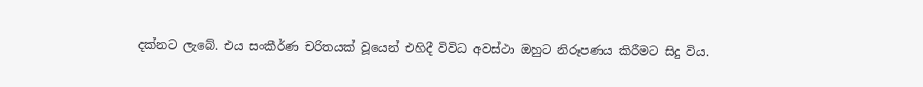දක්නට ලැබේ. එය සංකීර්ණ චරිතයක් වූයෙන් එහිදී විවිධ අවස්ථා ඔහුට නිරූපණය කිරීමට සිදු විය.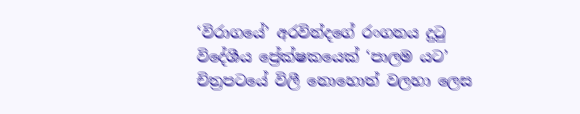‘විරාගයේ’ අරවින්දගේ රංගනය දුටු විදේශීය ප්‍රේක්ෂකයෙක් ‘පාලම යට’ චිත්‍රපටයේ විලී නොහොත් වලහා ලෙස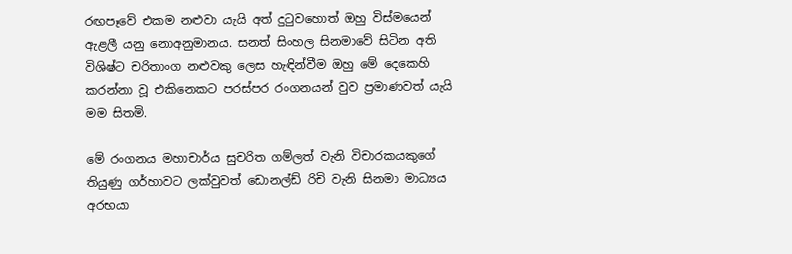රඟපෑවේ එකම නළුවා යැයි අත් දුටුවහොත් ඔහු විස්මයෙන් ඇළලී යනු නොඅනුමානය. සනත් සිංහල සිනමාවේ සිටින අති විශිෂ්ට චරිතාංග නළුවකු ලෙස හැඳින්වීම ඔහු මේ දෙකෙහි කරන්නා වූ එකිනෙකට පරස්පර රංගනයන් වුව ප්‍රමාණවත් යැයි මම සිතමි.

මේ රංගනය මහාචාර්ය සුචරිත ගම්ලත් වැනි විචාරකයකුගේ තියුණු ගර්හාවට ලක්වුවත් ඩොනල්ඩ් රිචි වැනි සිනමා මාධ්‍යය අරභයා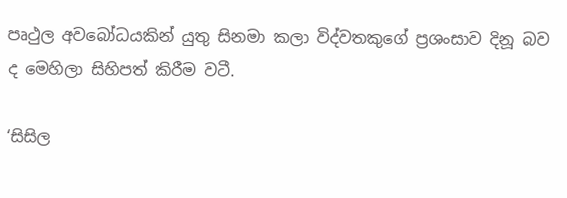පෘථුල අවබෝධයකින් යුතු සිනමා කලා විද්වතකුගේ ප්‍රශංසාව දිනූ බව ද මෙහිලා සිහිපත් කිරීම වටී.

‘සිසිල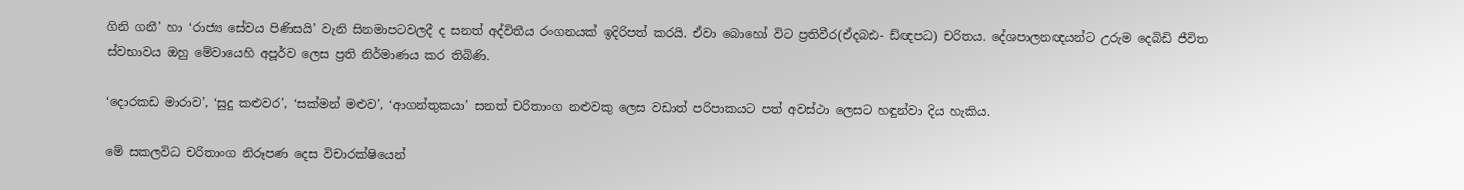ගිනි ගනී’ හා ‘රාජ්‍ය සේවය පිණිසයි’ වැනි සිනමාපටවලදී ද සනත් අද්විතීය රංගනයක් ඉදිරිපත් කරයි. ඒවා බොහෝ විට ප්‍රතිවීර(ඒදබඪ- ඩ්ඥපධ) චරිතය. දේශපාලනඥයන්ට උරුම දෙබිඩි ජීවිත ස්වභාවය ඔහු මේවායෙහි අපූර්ව ලෙස ප්‍රති නිර්මාණය කර තිබිණි.

‘දොරකඩ මාරාව’, ‘සුදු කළුවර’, ‘සක්මන් මළුව’, ‘ආගන්තුකයා’ සනත් චරිතාංග නළුවකු ලෙස වඩාත් පරිපාකයට පත් අවස්ථා ලෙසට හඳුන්වා දිය හැකිය.

මේ සකලවිධ චරිතාංග නිරූපණ දෙස විචාරක්ෂියෙන්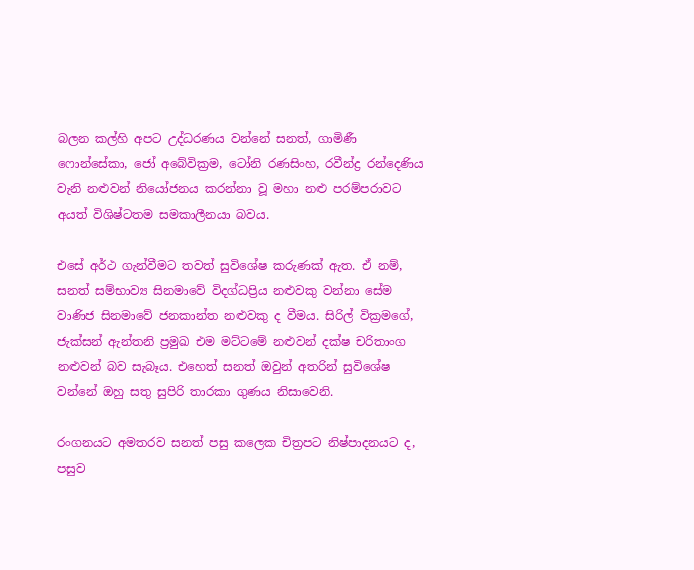බලන කල්හි අපට උද්ධරණය වන්නේ සනත්, ගාමිණී ෆොන්සේකා, ජෝ අබේවික්‍රම, ටෝනි රණසිංහ, රවීන්ද්‍ර රන්දෙණිය වැනි නළුවන් නියෝජනය කරන්නා වූ මහා නළු පරම්පරාවට අයත් විශිෂ්ටතම සමකාලීනයා බවය.

එසේ අර්ථ ගැන්වීමට තවත් සුවිශේෂ කරුණක් ඇත. ඒ නම්, සනත් සම්භාව්‍ය සිනමාවේ විදග්ධප්‍රිය නළුවකු වන්නා සේම වාණිජ සිනමාවේ ජනකාන්ත නළුවකු ද වීමය. සිරිල් වික්‍රමගේ, ජැක්සන් ඇන්තනි ප්‍රමුඛ එම මට්ටමේ නළුවන් දක්ෂ චරිතාංග නළුවන් බව සැබෑය. එහෙත් සනත් ඔවුන් අතරින් සුවිශේෂ වන්නේ ඔහු සතු සුපිරි තාරකා ගුණය නිසාවෙනි.

රංගනයට අමතරව සනත් පසු කලෙක චිත්‍රපට නිෂ්පාදනයට ද, පසුව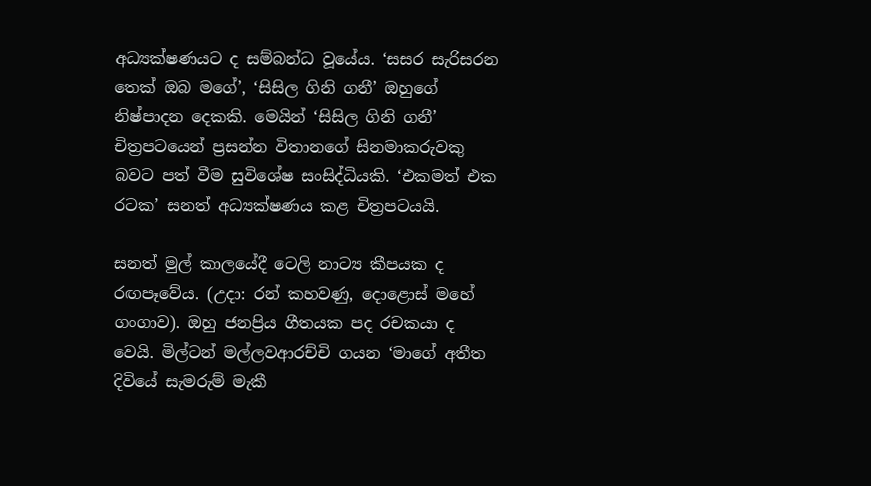අධ්‍යක්ෂණයට ද සම්බන්ධ වූයේය. ‘සසර සැරිසරන තෙක් ඔබ මගේ’, ‘සිසිල ගිනි ගනී’ ඔහුගේ නිෂ්පාදන දෙකකි. මෙයින් ‘සිසිල ගිනි ගනී’ චිත්‍රපටයෙන් ප්‍රසන්න විතානගේ සිනමාකරුවකු බවට පත් වීම සුවිශේෂ සංසිද්ධියකි. ‘එකමත් එක රටක’ සනත් අධ්‍යක්ෂණය කළ චිත්‍රපටයයි.

සනත් මුල් කාලයේදී ටෙලි නාට්‍ය කීපයක ද රඟපෑවේය. (උදා: රන් කහවණු, දොළොස් මහේ ගංගාව). ඔහු ජනප්‍රිය ගීතයක පද රචකයා ද වෙයි. මිල්ටන් මල්ලවආරච්චි ගයන ‘මාගේ අතීත දිවියේ සැමරුම් මැකී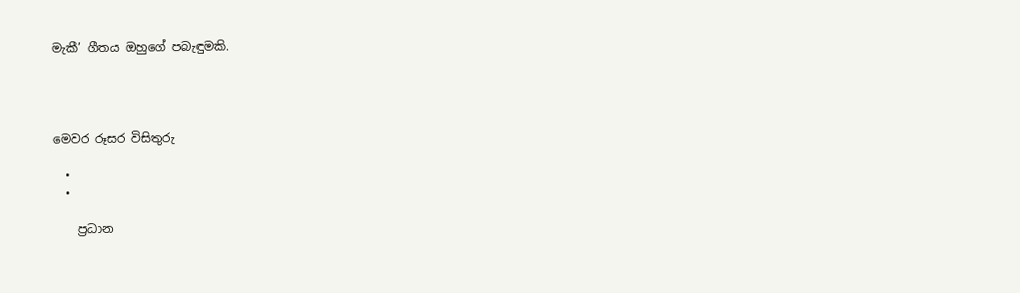මැකී’ ගීතය ඔහුගේ පබැඳුමකි.




මෙවර රූසර විසිතුරු

  •
  •

    ප්‍රධාන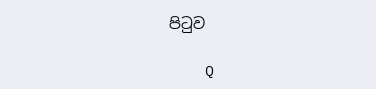පිටුව

    Q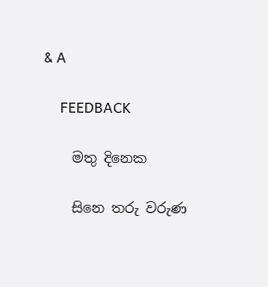& A

    FEEDBACK

    මතු දිනෙක

    සිනෙ තරු වරුණ